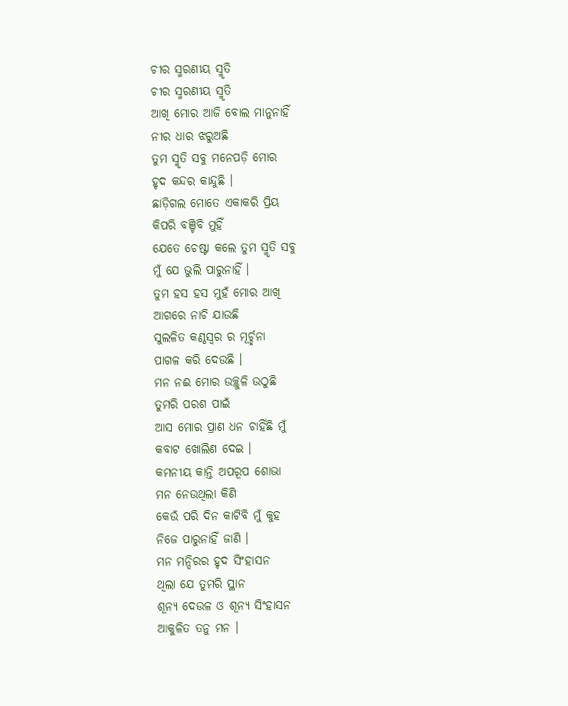ଚୀର ସ୍ମରଣୀୟ ସ୍ମୃତି
ଚୀର ସ୍ମରଣୀୟ ସ୍ମୃତି
ଆଖି ମୋର ଆଜି ବୋଲ ମାନୁନାହିଁ
ନୀର ଧାର ଝରୁଅଛି
ତୁମ ସ୍ମୃତି ସବୁ ମନେପଡ଼ି ମୋର
ହୃଦ କନ୍ଦର କାନ୍ଦୁଛି ।
ଛାଡ଼ିଗଲ ମୋତେ ଏକାକରି ପ୍ରିୟ
କିପରି ବଞ୍ଚିବି ମୁହିଁ
ଯେତେ ଚେଷ୍ଟା କଲେ ତୁମ ସ୍ମୃତି ସବୁ
ମୁଁ ଯେ ଭୁଲି ପାରୁନାହିଁ ।
ତୁମ ହସ ହସ ମୁହଁ ମୋର ଆଖି
ଆଗରେ ନାଚି ଯାଉଛି
ସୁଲଳିତ କଣ୍ଠସ୍ବର ର ମୂର୍ଚ୍ଛନା
ପାଗଳ କରି ଦେଉଛି ।
ମନ ନଈ ମୋର ଉଚ୍ଛୁଳି ଉଠୁଛି
ତୁମରି ପରଶ ପାଇଁ
ଆସ ମୋର ପ୍ରାଣ ଧନ ଚାହିଁଛି ମୁଁ
କବାଟ ଖୋଲିଣ ଦେଇ ।
କମନୀୟ କାନ୍ତି ଅପରୂପ ଶୋଭା
ମନ ନେଉଥିଲା କିଣି
କେଉଁ ପରି ଦିନ କାଟିବି ମୁଁ କୁହ
ନିଜେ ପାରୁନାହିଁ ଜାଣି ।
ମନ ମନ୍ଦିରର ହୃଦ ସିଂହାସନ
ଥିଲା ଯେ ତୁମରି ସ୍ଥାନ
ଶୂନ୍ୟ ଦେଉଳ ଓ ଶୂନ୍ୟ ସିଂହାସନ
ଆକୁଳିତ ତନୁ ମନ ।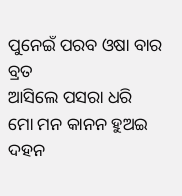ପୁନେଇଁ ପରବ ଓଷା ବାର ବ୍ରତ
ଆସିଲେ ପସରା ଧରି
ମୋ ମନ କାନନ ହୁଅଇ ଦହନ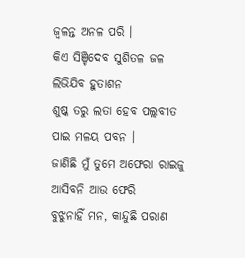ଜ୍ୱଳନ୍ତ ଅନଳ ପରି ।
କିଏ ସିଞ୍ଚିଦେବ ସୁଶିତଳ ଜଳ
ଲିଭିଯିବ ହୁତାଶନ
ଶୁଷ୍କ ତରୁ ଲତା ହେବ ପଲ୍ଲବୀତ
ପାଇ ମଳୟ ପବନ ।
ଜାଣିଛି ମୁଁ ତୁମେ ଅଫେରା ରାଇଜୁ
ଆସିବନି ଆଉ ଫେରି
ବୁଝୁନାହିଁ ମନ, କାନ୍ଦୁଛି ପରାଣ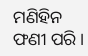ମଣିହିନ ଫଣୀ ପରି ।